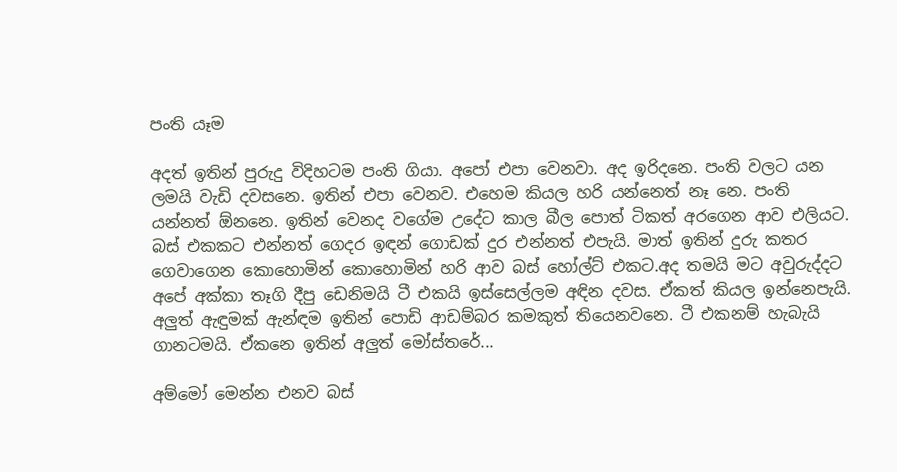පංති යෑම

අදත් ඉතින් පුරුදු විදිහටම පංති ගියා. අපෝ එපා වෙනවා. අද ඉරිදනෙ. පංති වලට යන ලමයි වැඩි දවසනෙ. ඉතින් එපා වෙනව. එහෙම කියල හරි යන්නෙත් නෑ නෙ. පංති යන්නත් ඕනනෙ. ඉතින් වෙනද වගේම උදේට කාල බීල පොත් ටිකත් අරගෙන ආව එලියට. බස් එකකට එන්නත් ගෙදර ඉඳන් ගොඩක් දුර එන්නත් එපැයි. මාත් ඉතින් දුරු කතර ගෙවාගෙන කොහොමින් කොහොමින් හරි ආව බස් හෝල්ට් එකට.අද තමයි මට අවුරුද්දට අපේ අක්කා තෑගි දීපු ඩෙනිමයි ටී එකයි ඉස්සෙල්ලම අඳින දවස. ඒකත් කියල ඉන්නෙපැයි. අලුත් ඇඳුමක් ඇන්ඳම ඉතින් පොඩි ආඩම්බර කමකුත් තියෙනවනෙ. ටී එකනම් හැබැයි ගානටමයි. ඒකනෙ ඉතින් අලුත් මෝස්තරේ...

අම්මෝ මෙන්න එනව බස්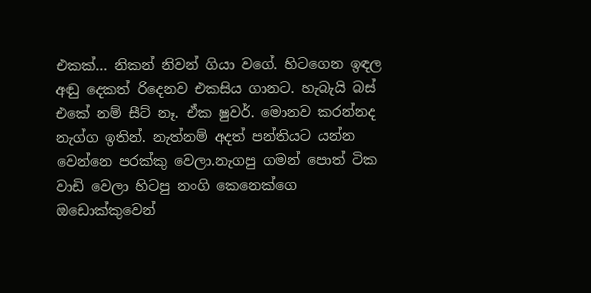එකක්... නිකන් නිවන් ගියා වගේ. හිටගෙන ඉඳල අඬු දෙකත් රිදෙනව එකසිය ගානට. හැබැයි බස් එකේ නම් සීට් නෑ. ඒක ෂුවර්. මොනව කරන්නද නැග්ග ඉතින්. නැත්නම් අදත් පන්තියට යන්න වෙන්නෙ පරක්කු වෙලා.නැගපු ගමන් පොත් ටික වාඩි වෙලා හිටපු නංගි කෙනෙක්ගෙ ඔඩොක්කුවෙන්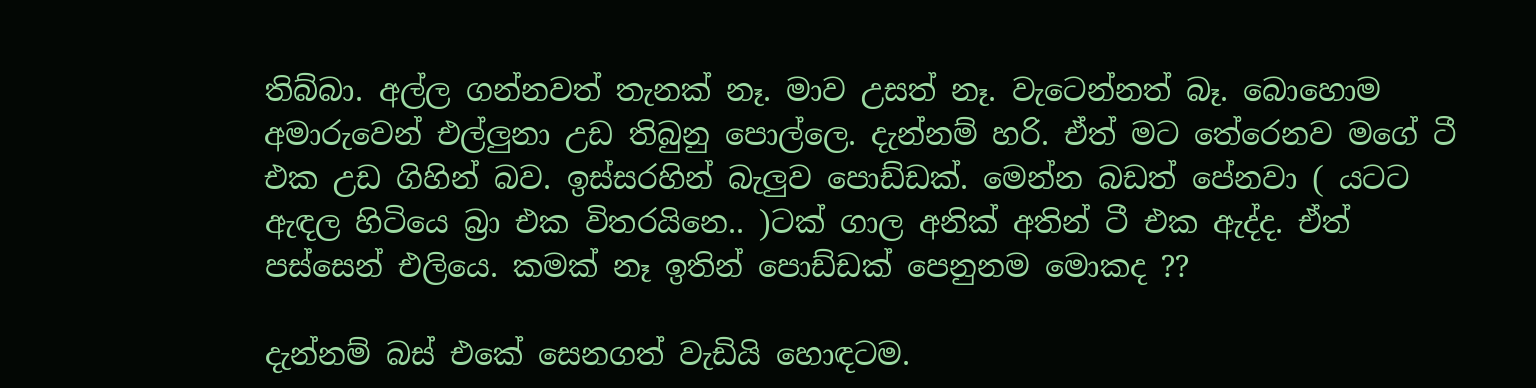තිබ්බා. අල්ල ගන්නවත් තැනක් නෑ. මාව උසත් නෑ. වැටෙන්නත් බෑ. බොහොම අමාරුවෙන් එල්ලුනා උඩ තිබුනු පොල්ලෙ. දැන්නම් හරි. ඒත් මට තේරෙනව මගේ ටී එක උඩ ගිහින් බව. ඉස්සරහින් බැලුව පොඩ්ඩක්. මෙන්න බඩත් පේනවා ( යටට ඇඳල හිටියෙ බ්‍රා එක විතරයිනෙ.. )ටක් ගාල අනික් අතින් ටී එක ඇද්ද. ඒත් පස්සෙන් එලියෙ. කමක් නෑ ඉතින් පොඩ්ඩක් පෙනුනම මොකද ??

දැන්නම් බස් එකේ සෙනගත් වැඩියි හොඳටම.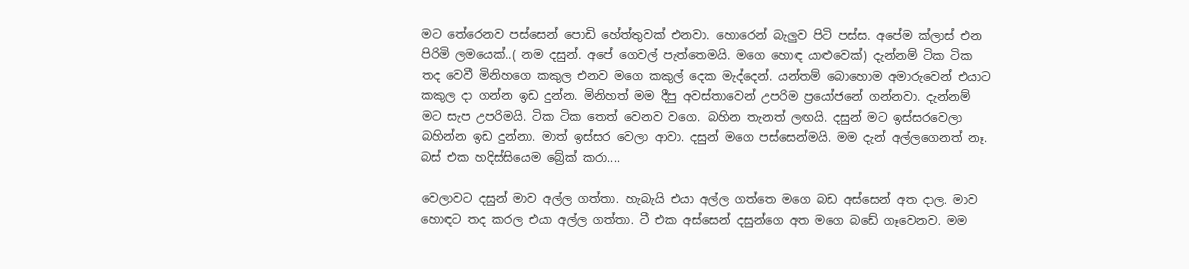මට තේරෙනව පස්සෙන් පොඩි හේත්තුවක් එනවා. හොරෙන් බැලුව පිටි පස්ස. අපේම ක්ලාස් එන පිරිමි ලමයෙක්..( නම දසුන්. අපේ ගෙවල් පැත්තෙමයි. මගෙ හොඳ යාළුවෙක්) දැන්නම් ටික ටික තද වෙවී මිනිහගෙ කකුල එනව මගෙ කකුල් දෙක මැද්දෙන්. යන්තම් බොහොම අමාරුවෙන් එයාට කකුල දා ගන්න ඉඩ දුන්න. මිනිහත් මම දීපු අවස්තාවෙන් උපරිම ප්‍රයෝජනේ ගන්නවා. දැන්නම් මට සැප උපරිමයි. ටික ටික තෙත් වෙනව වගෙ. බහින තැනත් ලඟයි. දසුන් මට ඉස්සරවෙලා බහින්න ඉඩ දුන්නා. මාත් ඉස්සර වෙලා ආවා. දසුන් මගෙ පස්සෙන්මයි. මම දැන් අල්ලගෙනත් නෑ. බස් එක හදිස්සියෙම බ්‍රේක් කරා....

වෙලාවට දසුන් මාව අල්ල ගත්තා. හැබැයි එයා අල්ල ගත්තෙ මගෙ බඩ අස්සෙන් අත දාල. මාව හොඳට තද කරල එයා අල්ල ගත්තා. ටී එක අස්සෙන් දසුන්ගෙ අත මගෙ බඩේ ගෑවෙනව. මම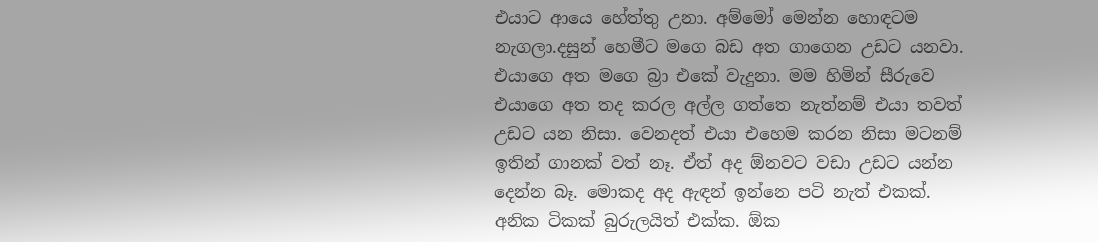එයාට ආයෙ හේත්තු උනා. අම්මෝ මෙන්න හොඳටම නැගලා.දසුන් හෙමීට මගෙ බඩ අත ගාගෙන උඩට යනවා. එයාගෙ අත මගෙ බ්‍රා එකේ වැදුනා. මම හිමින් සීරුවෙ එයාගෙ අත තද කරල අල්ල ගත්තෙ නැත්නම් එයා තවත් උඩට යන නිසා. වෙනදත් එයා එහෙම කරන නිසා මටනම් ඉතින් ගානක් වත් නෑ. ඒත් අද ඕනවට වඩා උඩට යන්න දෙන්න බෑ. මොකද අද ඇඳන් ඉන්නෙ පටි නැත් එකක්. අනික ටිකක් බුරුලයිත් එක්ක. ඕක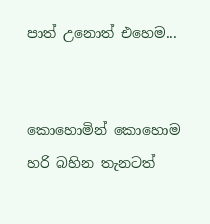පාත් උනොත් එහෙම...


කොහොමින් කොහොම හරි බහින තැනටත්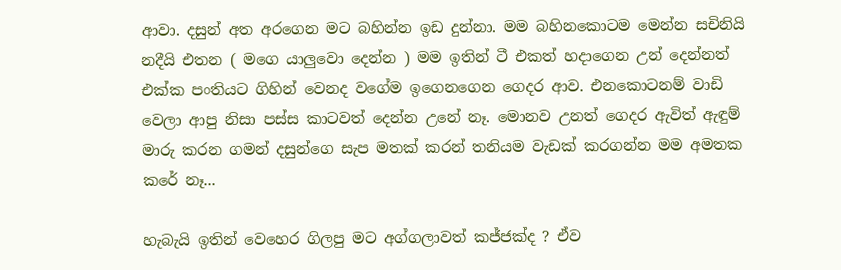ආවා. දසුන් අත අරගෙන මට බහින්න ඉඩ දුන්නා. මම බහිනකොටම මෙන්න සචිනියි නදීයි එතන ( මගෙ යාලුවො දෙන්න ) මම ඉතින් ටී එකත් හදාගෙන උන් දෙන්නත් එක්ක පංතියට ගිහින් වෙනද වගේම ඉගෙනගෙන ගෙදර ආව. එනකොටනම් වාඩි වෙලා ආපු නිසා පස්ස කාටවත් දෙන්න උනේ නෑ. මොනව උනත් ගෙදර ඇවිත් ඇඳුම් මාරු කරන ගමන් දසුන්ගෙ සැප මතක් කරන් තනියම වැඩක් කරගන්න මම අමතක කරේ නෑ...

හැබැයි ඉතින් වෙහෙර ගිලපු මට අග්ගලාවත් කජ්ජක්ද ? ඒව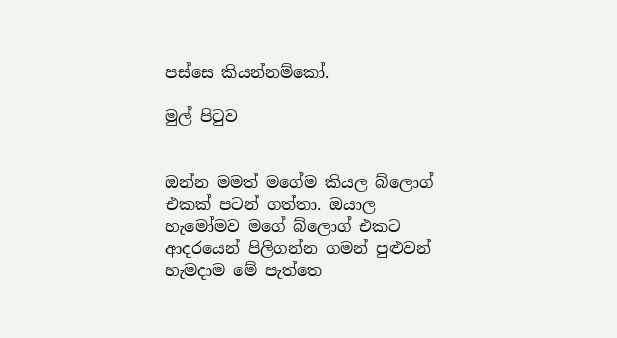පස්සෙ කියන්නම්කෝ.

මුල් පිටුව


ඔන්න මමත් මගේම කියල බ්ලොග් එකක් පටන් ගත්තා. ඔයාල හැමෝමව මගේ බ්ලොග් එකට ආදරයෙන් පිලිගන්න ගමන් පුළුවන් හැමදාම මේ පැත්තෙ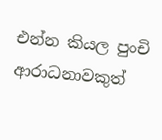එන්න කියල පුංචි ආරාධනාවකුත්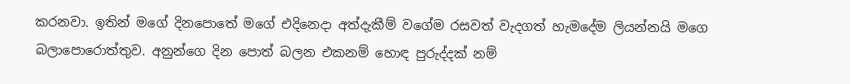කරනවා. ඉතින් මගේ දිනපොතේ මගේ එදිනෙදා අත්දැකීම් වගේම රසවත් වැදගත් හැමදේම ලියන්නයි මගෙ බලාපොරොත්තුව. අනුන්ගෙ දින පොත් බලන එකනම් හොඳ පුරුද්දක් නම්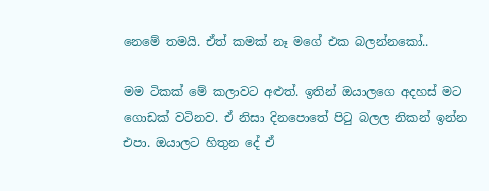නෙමේ තමයි. ඒත් කමක් නෑ මගේ එක බලන්නකෝ..

මම ටිකක් මේ කලාවට අළුත්. ඉතින් ඔයාලගෙ අදහස් මට ගොඩක් වටිනව. ඒ නිසා දිනපොතේ පිටු බලල නිකන් ඉන්න එපා. ඔයාලට හිතුන දේ ඒ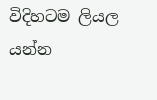විදිහටම ලියල යන්න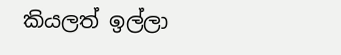කියලත් ඉල්ලා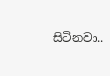සිටිනවා..